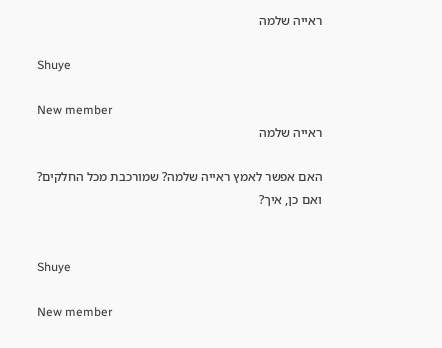ראייה שלמה

Shuye

New member
ראייה שלמה

האם אפשר לאמץ ראייה שלמה? שמורכבת מכל החלקים? ואם כן, איך?


Shuye

New member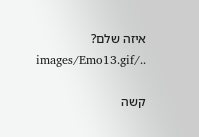איזה שלם? ../images/Emo13.gif

קשה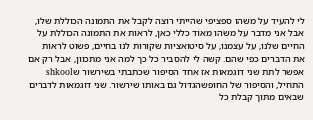לי להעיד על משהו ספציפי שהייתי רוצה לקבל את התמונה הכוללת שלו, אבל אני מדבר על משהו מאוד כללי כאן, לראות את התמונה הכוללת על החיים שלנו, על עצמנו, על סיטואציות שקורות לנו בחיים, פשוט לראות את הדברים כפי שהם. קשה לי להסביר כל כך למה אני מתכוון, אבל רק אם אפשר לתת שני דוגמאות אז אחד הסיפור שכתבתי בשירשור שshkool התחיל, והסיפור של החופשהגדול גם באותו שירשור. שני דוגמאות לדברים שבאים מתוך קבלת כל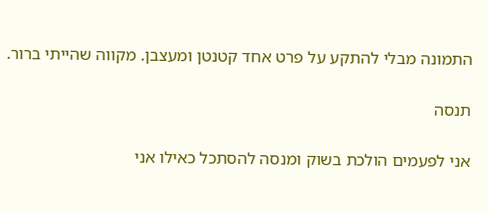התמונה מבלי להתקע על פרט אחד קטנטן ומעצבן. מקווה שהייתי ברור.

תנסה

אני לפעמים הולכת בשוק ומנסה להסתכל כאילו אני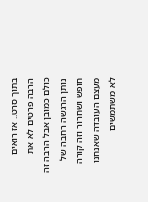בתוך סרט.. אז רואים הרבה פרטים לא את כולם כמובן אבל הרבה זה נותן הרגשה רחבה של חופש ושחרור וזה קורה מעצם העובדה שאנחנו לא משתמשים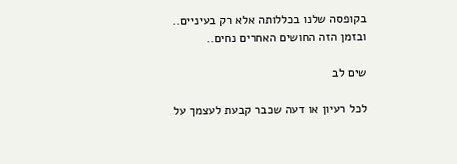בקופסה שלנו בכללותה אלא רק בעיניים.. ובזמן הזה החושים האחרים נחים..

שים לב

לכל רעיון או דעה שכבר קבעת לעצמך על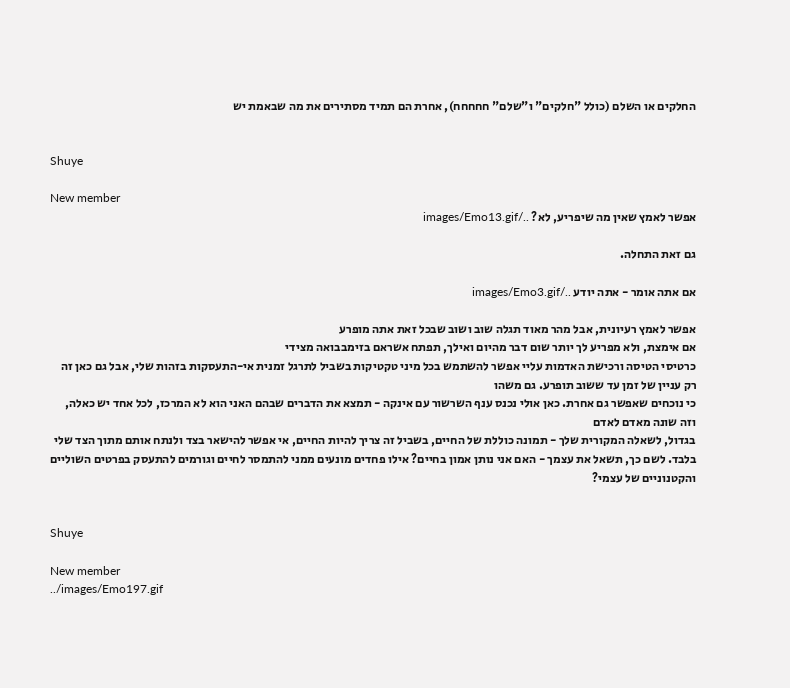החלקים או השלם (כולל "חלקים" ו"שלם" חחחחח), אחרת הם תמיד מסתירים את מה שבאמת יש


Shuye

New member
אפשר לאמץ שאין מה שיפריע, לא? ../images/Emo13.gif

גם זאת התחלה.

אם אתה אומר - אתה יודע ../images/Emo3.gif

אפשר לאמץ רעיונית, אבל מהר מאוד תגלה שוב ושוב שבכל זאת אתה מופרע
אם אימצת, ולא מפריע לך יותר שום דבר מהיום ואילך, תפתח אשראם בזימבבואה מצידי
כרטיסי הטיסה ורכישת האדמות עליי אפשר להשתמש בכל מיני טקטיקות בשביל לתרגל זמנית אי-התעסקות בזהות שלי, אבל גם כאן זה רק עניין של זמן עד ששוב תופרע. גם משהו
כי נוכחים שאפשר גם אחרת. כאן אולי נכנס ענף השרשור עם אינקה - תמצא את הדברים שבהם האני הוא לא המרכז, לכל אחד יש כאלה, וזה שונה מאדם לאדם
בגדול, לשאלה המקורית שלך - תמונה כוללת של החיים, בשביל זה צריך להיות החיים, אי אפשר להישאר בצד ולנתח אותם מתוך הצד שלי בלבד. לשם כך, תשאל את עצמך - האם אני נותן אמון בחיים? אילו פחדים מונעים ממני להתמסר לחיים וגורמים להתעסק בפרטים השוליים והקטנוניים של עצמי?


Shuye

New member
../images/Emo197.gif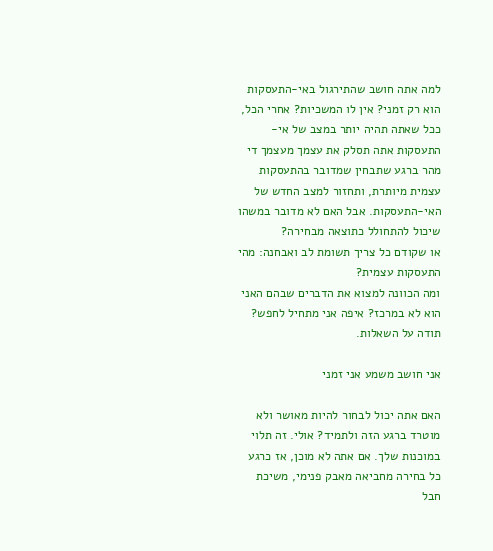למה אתה חושב שהתירגול באי-התעסקות הוא רק זמני? אין לו המשכיות? אחרי הכל, ככל שאתה תהיה יותר במצב של אי-התעסקות אתה תסלק את עצמך מעצמך די מהר ברגע שתבחין שמדובר בהתעסקות עצמית מיותרת, ותחזור למצב החדש של האי-התעסקות. אבל האם לא מדובר במשהו שיכול להתחולל כתוצאה מבחירה?
או שקודם כל צריך תשומת לב ואבחנה: מהי התעסקות עצמית?
ומה הכוונה למצוא את הדברים שבהם האני הוא לא במרכז? איפה אני מתחיל לחפש? תודה על השאלות.

אני חושב משמע אני זמני

האם אתה יכול לבחור להיות מאושר ולא מוטרד ברגע הזה ולתמיד? אולי. זה תלוי במוכנות שלך. אם אתה לא מוכן, אז כרגע כל בחירה מחביאה מאבק פנימי, משיכת חבל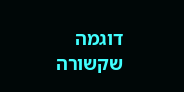דוגמה שקשורה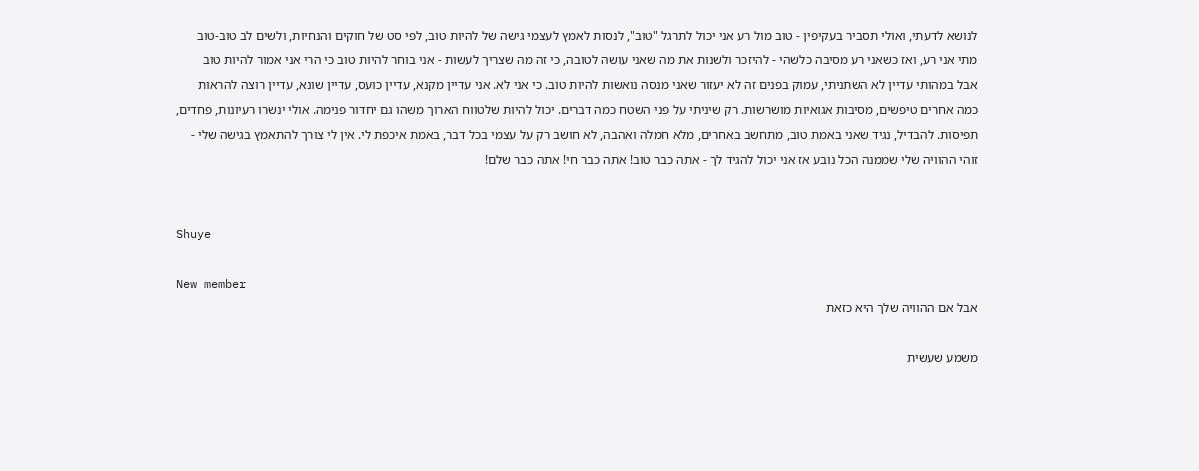לנושא לדעתי, ואולי תסביר בעקיפין - טוב מול רע אני יכול לתרגל "טוב", לנסות לאמץ לעצמי גישה של להיות טוב, לפי סט של חוקים והנחיות, ולשים לב טוב-טוב מתי אני רע, ואז כשאני רע מסיבה כלשהי - להיזכר ולשנות את מה שאני עושה לטובה, כי זה מה שצריך לעשות - אני בוחר להיות טוב כי הרי אני אמור להיות טוב
אבל במהותי עדיין לא השתניתי, עמוק בפנים זה לא יעזור שאני מנסה נואשות להיות טוב. כי אני לא. אני עדיין מקנא, עדיין כועס, עדיין שונא, עדיין רוצה להראות כמה אחרים טיפשים, מסיבות אגואיות מושרשות. רק שיניתי על פני השטח כמה דברים. יכול להיות שלטווח הארוך משהו גם יחדור פנימה. אולי ינשרו רעיונות, פחדים, תפיסות. להבדיל, נגיד שאני באמת טוב, מתחשב באחרים, מלא חמלה ואהבה, לא חושב רק על עצמי בכל דבר, באמת איכפת לי. אין לי צורך להתאמץ בגישה שלי - זוהי ההוויה שלי שממנה הכל נובע אז אני יכול להגיד לך - אתה כבר טוב! אתה כבר חי! אתה כבר שלם!


Shuye

New member
אבל אם ההוויה שלך היא כזאת

משמע שעשית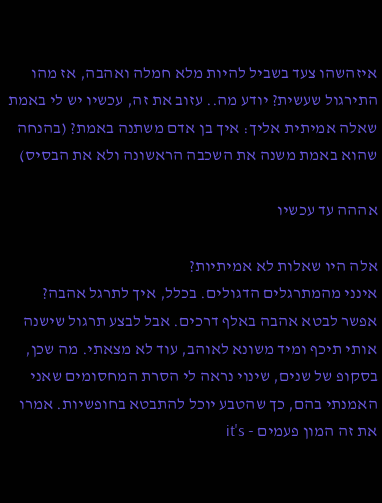איזהשהו צעד בשביל להיות מלא חמלה ואהבה, אז מהו התירגול שעשית? יודע מה.. עזוב את זה, עכשיו יש לי באמת שאלה אמיתית אליך: איך בן אדם משתנה באמת? (בהנחה שהוא באמת משנה את השכבה הראשונה ולא את הבסיס)

אההה עד עכשיו

אלה היו שאלות לא אמיתיות?
אינני מהמתרגלים הדגולים. בכלל, איך לתרגל אהבה? אפשר לבטא אהבה באלף דרכים. אבל לבצע תרגול שישנה אותי תיכף ומיד משונא לאוהב, עוד לא מצאתי. מה שכן, בסקופ של שנים, שינוי נראה לי הסרת המחסומים שאני האמנתי בהם, כך שהטבע יוכל להתבטא בחופשיות. אמרו את זה המון פעמים - it's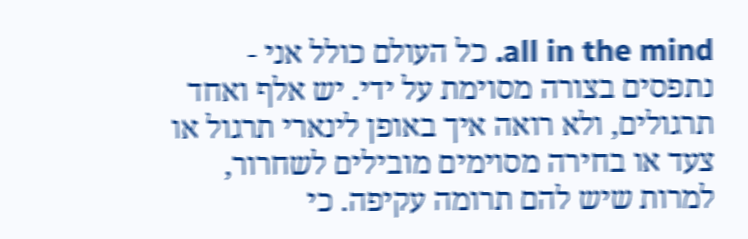all in the mind. כל העולם כולל אני - נתפסים בצורה מסוימת על ידי. יש אלף ואחד תרגולים, ולא רואה איך באופן לינארי תרגול או צעד או בחירה מסוימים מובילים לשחרור, למרות שיש להם תרומה עקיפה. כי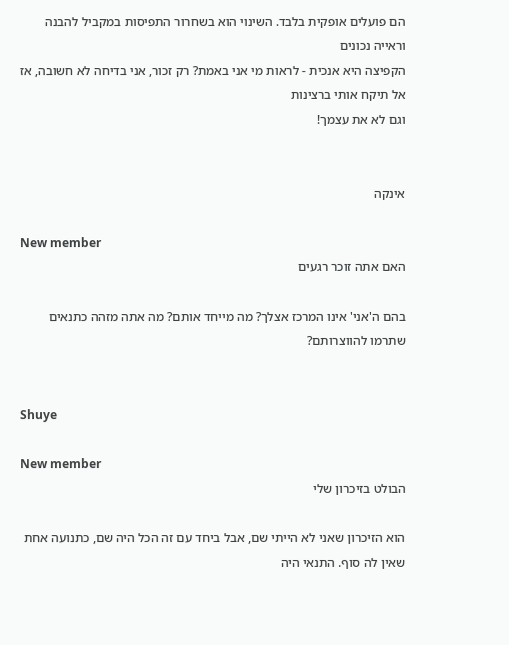הם פועלים אופקית בלבד. השינוי הוא בשחרור התפיסות במקביל להבנה וראייה נכונים
הקפיצה היא אנכית - לראות מי אני באמת? רק זכור, אני בדיחה לא חשובה, אז אל תיקח אותי ברצינות
וגם לא את עצמך!


אינקה

New member
האם אתה זוכר רגעים

בהם ה'אני' אינו המרכז אצלך? מה מייחד אותם? מה אתה מזהה כתנאים שתרמו להווצרותם?


Shuye

New member
הבולט בזיכרון שלי

הוא הזיכרון שאני לא הייתי שם, אבל ביחד עם זה הכל היה שם, כתנועה אחת שאין לה סוף. התנאי היה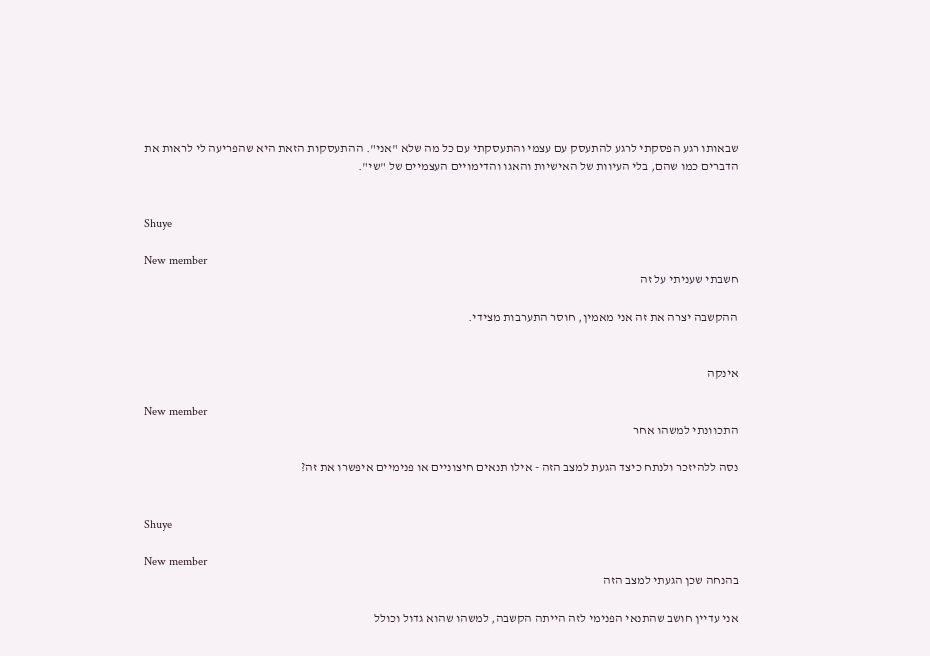שבאותו רגע הפסקתי לרגע להתעסק עם עצמי והתעסקתי עם כל מה שלא "אני". ההתעסקות הזאת היא שהפריעה לי לראות את הדברים כמו שהם, בלי העיוות של האישיות והאגו והדימויים העצמיים של "שי".


Shuye

New member
חשבתי שעניתי על זה

ההקשבה יצרה את זה אני מאמין, חוסר התערבות מצידי.


אינקה

New member
התכוונתי למשהו אחר

נסה ללהיזכר ולנתח כיצד הגעת למצב הזה - אילו תנאים חיצוניים או פנימיים איפשרו את זה?


Shuye

New member
בהנחה שכן הגעתי למצב הזה

אני עדיין חושב שהתנאי הפנימי לזה הייתה הקשבה, למשהו שהוא גדול וכולל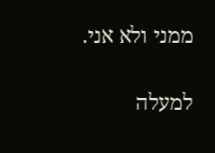ממני ולא אני.

למעלה